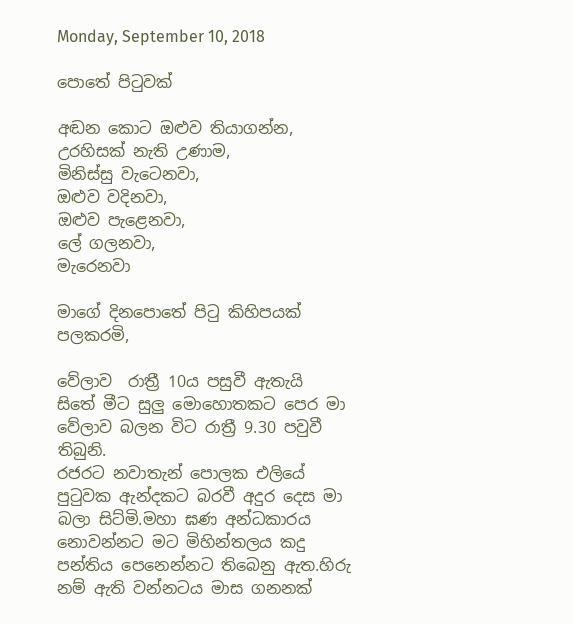Monday, September 10, 2018

පොතේ පි‍ටුවක්

අඬන කොට ඔළුව තියාගන්න,
උරහිසක් නැති උණාම,
මිනිස්සු වැටෙනවා,
ඔළුව වදිනවා,
ඔළුව පැළෙනවා,
ලේ ගලනවා,
මැරෙනවා

මාගේ දිනපොතේ පි‍ටු කිහිපයක් පලකරමි,

වේලාව  රාත්‍රී 10ය පසුවී ඇතැයි  සිතේ මීට සුලු මොහොතකට පෙර මා වේලාව බලන විට රාත්‍රී 9.30 පවුවී තිබුනි.
රජරට නවාතැන් පොලක එලියේ පුටුවක ඇන්දකට බරවී අදුර දෙස මා බලා සිට්මි.මහා ඝණ අන්ධකාරය නොවන්නට මට මිහින්තලය කදු පන්තිය පෙනෙන්නට තිබෙනු ඇත.හිරු නම් ඇති වන්නටය මාස ගනනක්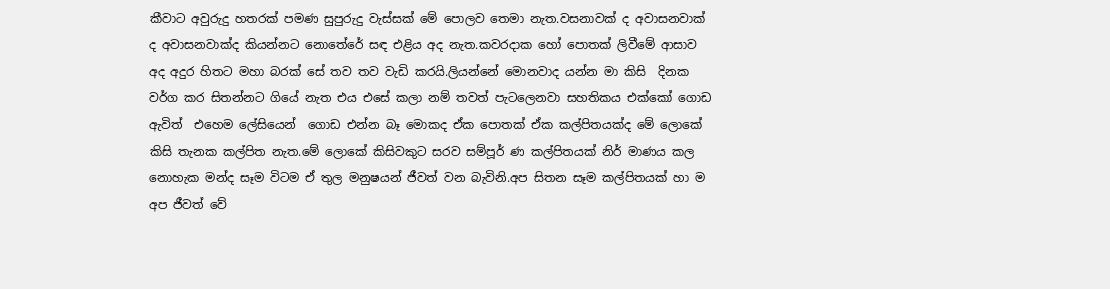කීවාට අවුරුදු හතරක් පමණ සුපුරුදු වැස්සක් මේ පොලව තෙමා නැත.වසනාවක් ද අවාසනවාක් ද අවාසනවාක්ද කියන්නට නොතේරේ සඳ එළිය අද නැත.කවරදාක හෝ පොතක් ලිවීමේ ආසාව අද අදුර හිතට මහා බරක් සේ තව තව වැඩි කරයි.ලියන්නේ මොනවාද යන්න මා කිසි  දිනක වර්ග කර සිතන්නට ගියේ නැත එය එසේ කලා නම් තවත් පැටලෙනවා සහතිකය එක්කෝ ගොඩ ඇවිත්  එහෙම ලේසියෙන්  ගොඩ එන්න බෑ මොකද ඒක පොතක් ඒක කල්පිතයක්ද මේ ලොකේ කිසි තැනක කල්පිත නැත.මේ ලොකේ කිසිවකුට සරව සම්පූර් ණ කල්පිතයක් නිර් මාණය කල නොහැක මන්ද සෑම විටම ඒ තුල මනුෂයන් ජීවත් වන බැවිනි.අප සිතන සෑම කල්පිතයක් හා ම අප ජීවත් වේ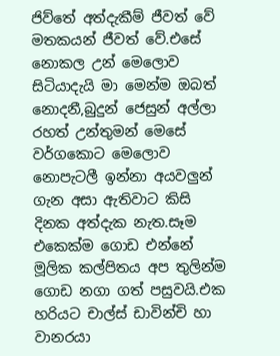ජිව්තේ අත්දැකීම් ජීවත් වේ මතකයන් ජීවත් වේ.එසේ නොකල උන් මෙලොව සිටියාදැයි මා මෙන්ම ඔබත් නොදනී,බුදුන් ජෙසුන් අල්ලා රහත් උන්තුමන් මෙසේ වර්ගකොට මෙලොව නොපැටලී ඉන්නා අයවලුන් ගැන අසා ඇතිවාට කිසි දිනක අත්දැක නැත.සෑම එකෙක්ම ගොඩ එන්නේ මූලික කල්පිතය අප තුලින්ම ගොඩ නගා ගත් පසුවයි.එක හරියට චාල්ස් ඩාවින්චි හා වානරයා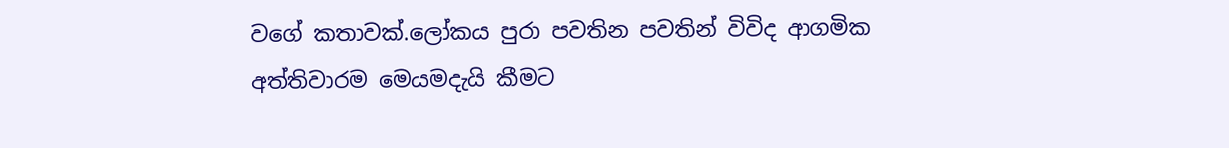වගේ කතාවක්.ලෝකය පුරා පවතින පවතින් විවිද ආගමික අත්තිවාරම මෙයමදැයි කීමට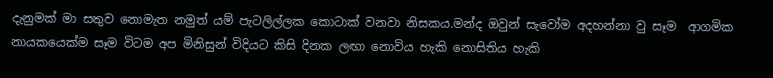දැනුමක් මා සතුව නොමැත නමුත් යම් පැටලිල්ලක කොටාක් වනවා නිසකය.මන්ද ඔවුන් සැවෝම අදහන්නා වු සෑම  ආගමික නායකයෙක්ම සෑම විටම අප මිනිසුන් විදියට කිසි දිනක ලඟා නොවිය හැකි නොසිතිය හැකි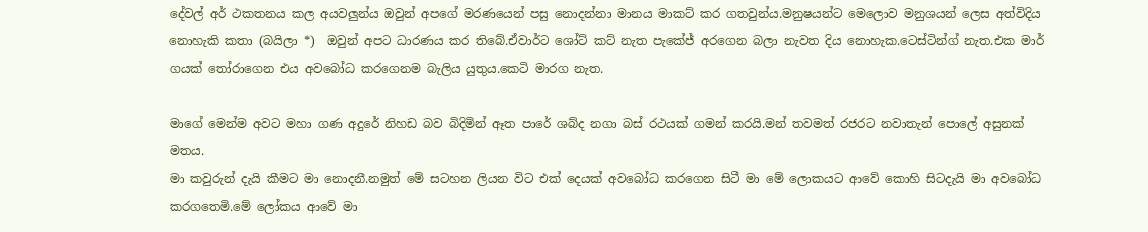දේවල් අර් ථකතනය කල අයවලුන්ය ඔවුන් අපගේ මරණයෙන් පසු නොදන්නා මානය මාකට් කර ගතවුන්ය.මනුෂයන්ට මෙලොව මනුශයන් ලෙස අත්විදිය නොහැකි කතා (බයිලා *)  ඔවුන් අපට ධාරණය කර තිබේ.ඒවාර්ට ශෝට් කට් නැත පැකේජ් අරගෙන බලා නැවත දිය නොහැක.ටෙස්ටින්ග් නැත.එක මාර් ගයක් ‍තෝරාගෙන එය අවබෝධ කරගෙනම බැලිය යුතුය.කෙටි මාරග නැත.

මාගේ මෙන්ම අවට මහා ගණ අදුරේ නිහඩ බව බිදිමින් ඈත පාරේ ශබ්ද නගා බස් රථයක් ගමන් කරයි.මන් තවමත් රජරට නවාතැන් පොලේ අසුනක් මතය.
මා කවුරුන් දැයි කීමට මා නොදනී.නමුත් මේ සටහන ලියන විට එක් දෙයක් අවබෝධ කරගෙන සිටී මා මේ ලොකයට ආවේ කොහි සිටදැයි මා අවබෝධ කරගතෙමි.මේ ලෝකය ආවේ මා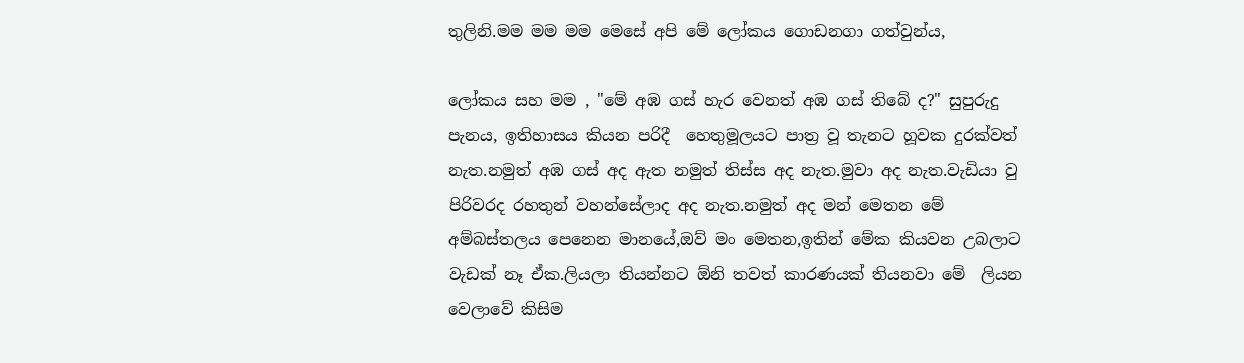තුලිනි.මම මම මම මෙසේ අපි මේ ලෝකය ගොඩනගා ගත්වුන්ය,

ලෝකය සහ මම , "මේ අඹ ගස් හැර වෙනත් අඹ ගස් තිබේ ද?" සුපුරුදු පැනය, ඉතිහාසය කියන පරිදී  හෙතුමූලයට පාත්‍ර වූ තැනට හූවක දුරක්වත් නැත.නමුත් අඹ ගස් අද ඇත නමුත් තිස්ස අද නැත.මුවා අද නැත.වැඩියා වු පිරිවරද රහතුන් වහන්සේලාද අද නැත.නමුත් අද මන් මෙතන මේ අම්බස්තලය පෙනෙන මානයේ,ඔව් මං මෙතන,ඉතින් මේක කියවන උබලාට වැඩක් නෑ ඒක.ලියලා තියන්නට ඕනි තවත් කාරණයක් තියනවා මේ  ලියන වෙලාවේ කිසිම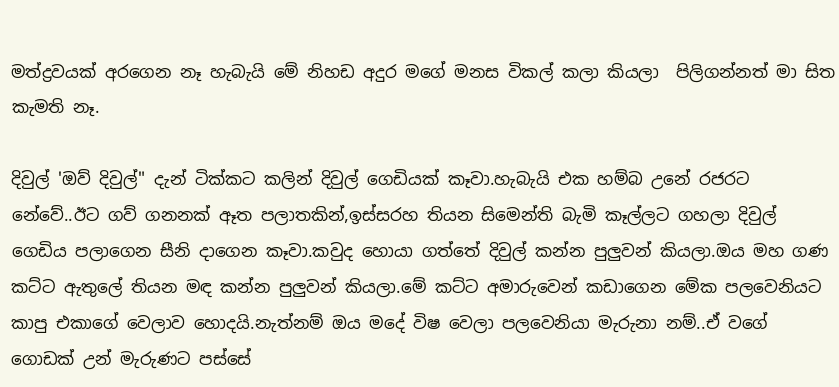මත්ද්‍රවයක් අරගෙන නෑ හැබැයි මේ නිහඩ අදුර මගේ මනස විකල් කලා කියලා  පිලිගන්නත් මා සිත කැමති නෑ.

දිවුල් 'ඔව් දිවුල්" දැන් ටික්කට කලින් දිවුල් ගෙඩියක් කෑවා.හැබැයි එක හම්බ උනේ රජරට නේවේ..ඊට ගව් ගනනක් ඈත පලාතකින්,ඉස්සරහ තියන සිමෙන්ති බැමි කෑල්ලට ගහලා දිවුල් ගෙඩිය පලාගෙන සීනි දාගෙන කෑවා.කවුද හොයා ගත්තේ දිවුල් කන්න පුලුවන් කියලා.ඔය මහ ගණ කට්ට ඇතුලේ තියන මඳ කන්න පුලුවන් කියලා.මේ කට්ට අමාරුවෙන් කඩාගෙන මේක පලවෙනියට කාපු එකාගේ වෙලාව හොදයි.නැත්නම් ඔය මදේ විෂ වෙලා පලවෙනියා මැරුනා නම්..ඒ වගේ ගොඩක් උන් මැරුණට පස්සේ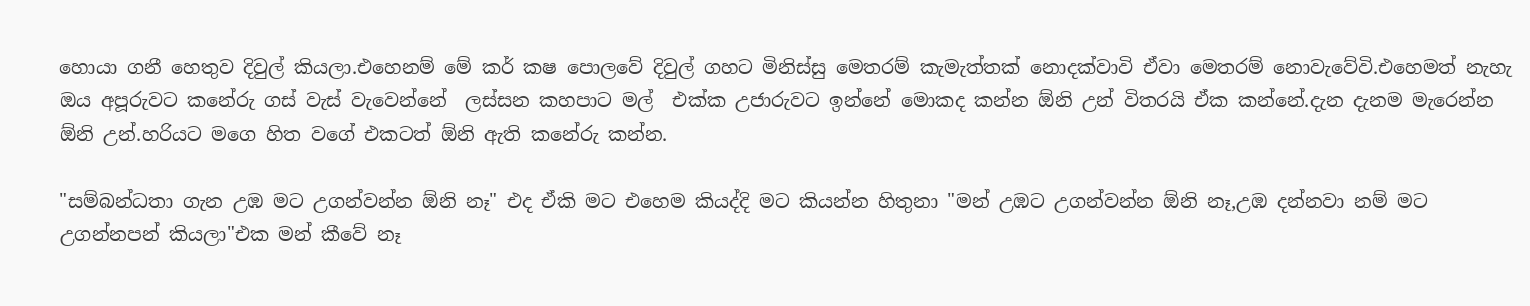හොයා ගනී හෙතුව දිවුල් කියලා.එහෙනම් මේ කර් කෂ පොලවේ දිවුල් ගහට මිනිස්සු මෙතරම් කැමැත්තක් නොදක්වාවි ඒවා මෙතරම් නොවැවේවි.එහෙමත් නැහැ ඔය අපූරුවට කනේරු ගස් වැස් වැවෙන්නේ  ලස්සන කහපාට මල්  එක්ක උජාරුවට ඉන්නේ මොකද කන්න ඕනි උන් විතරයි ඒක කන්නේ.දැන දැනම මැරෙන්න ඕනි උන්.හරියට මගෙ හිත වගේ එකටත් ඕනි ඇති කනේරු කන්න.

"සම්බන්ධතා ගැන උඹ මට උගන්වන්න ඕනි නෑ" එද ඒකි මට එහෙම කියද්දි මට කියන්න හිතුනා "මන් උඹට උගන්වන්න ඕනි නෑ,උඹ දන්නවා නම් මට උගන්නපන් කියලා"එක මන් කීවේ නෑ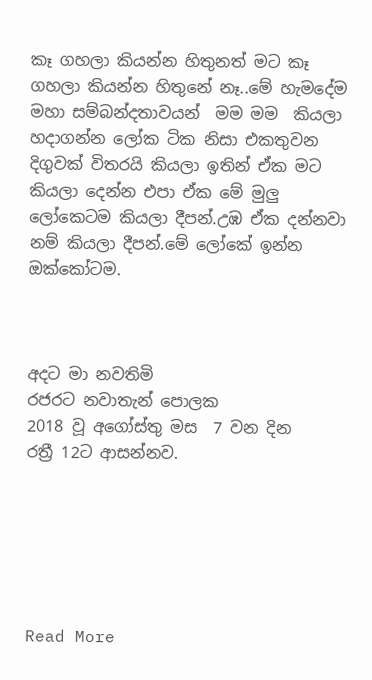කෑ ගහලා කියන්න හිතුනත් මට කෑ ගහලා කියන්න හිතුනේ නෑ..මේ හැමදේම  මහා සම්බන්දතාවයන්  මම මම  කියලා  හදාගන්න ලෝක ටික නිසා එකතුවන දිගුවක් විතරයි කියලා ඉතින් ඒක මට කියලා දෙන්න එපා ඒක මේ මුලු ලෝකෙටම කියලා දීපන්.උඹ ඒක දන්නවා නම් කියලා දීපන්.මේ ලෝකේ ඉන්න ඔක්කෝටම.



අදට මා නවතිමි
රජරට නවාතැන් පොලක
2018 වූ අගෝස්තු මස  7 වන දින
රත්‍රී 12ට ආසන්නව.






Read More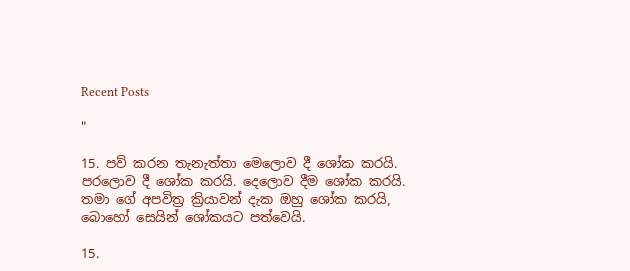Recent Posts

"

15. පව් කරන තැනැත්තා මෙලොව දී ශෝක කරයි. පරලොව දී ශෝක කරයි. දෙලොව දීම ශෝක කරයි. තමා ගේ අපවිත්‍ර ක්‍රියාවන් දැක ඔහු ශෝක කරයි, බොහෝ සෙයින් ශෝකයට පත්වෙයි.

15.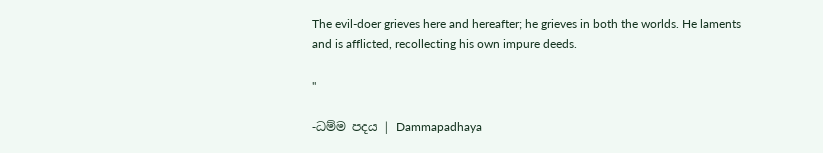The evil-doer grieves here and hereafter; he grieves in both the worlds. He laments and is afflicted, recollecting his own impure deeds.

"

-ධම්ම පදය | Dammapadhaya